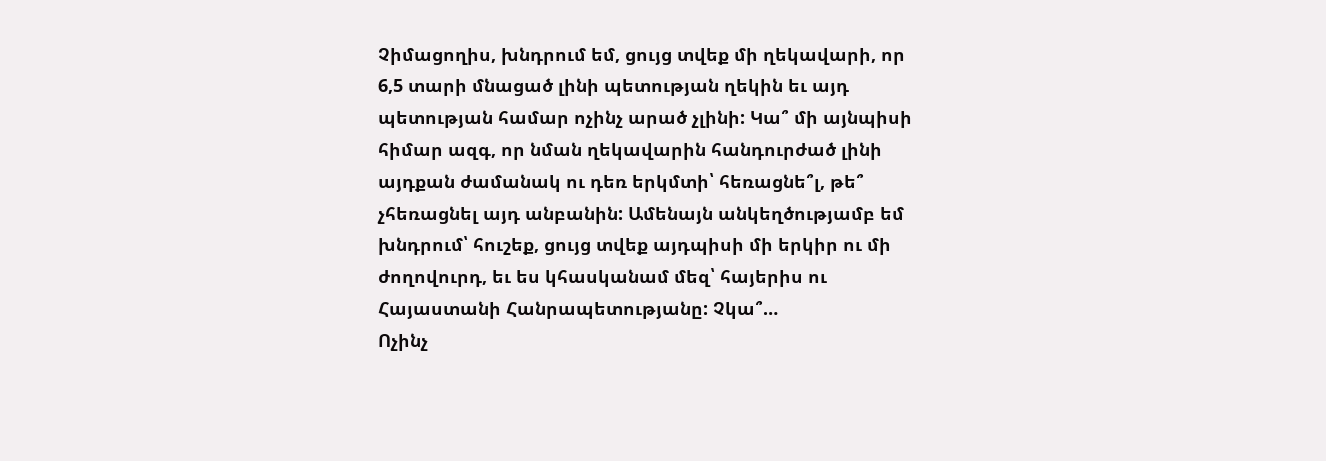Չիմացողիս, խնդրում եմ, ցույց տվեք մի ղեկավարի, որ 6,5 տարի մնացած լինի պետության ղեկին եւ այդ պետության համար ոչինչ արած չլինի: Կա՞ մի այնպիսի հիմար ազգ, որ նման ղեկավարին հանդուրժած լինի այդքան ժամանակ ու դեռ երկմտի՝ հեռացնե՞լ, թե՞ չհեռացնել այդ անբանին: Ամենայն անկեղծությամբ եմ խնդրում՝ հուշեք, ցույց տվեք այդպիսի մի երկիր ու մի ժողովուրդ, եւ ես կհասկանամ մեզ՝ հայերիս ու Հայաստանի Հանրապետությանը: Չկա՞…
Ոչինչ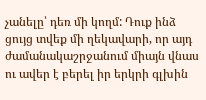չանելը՝ դեռ մի կողմ: Դուք ինձ ցույց տվեք մի ղեկավարի, որ այդ ժամանակաշրջանում միայն վնաս ու ավեր է բերել իր երկրի գլխին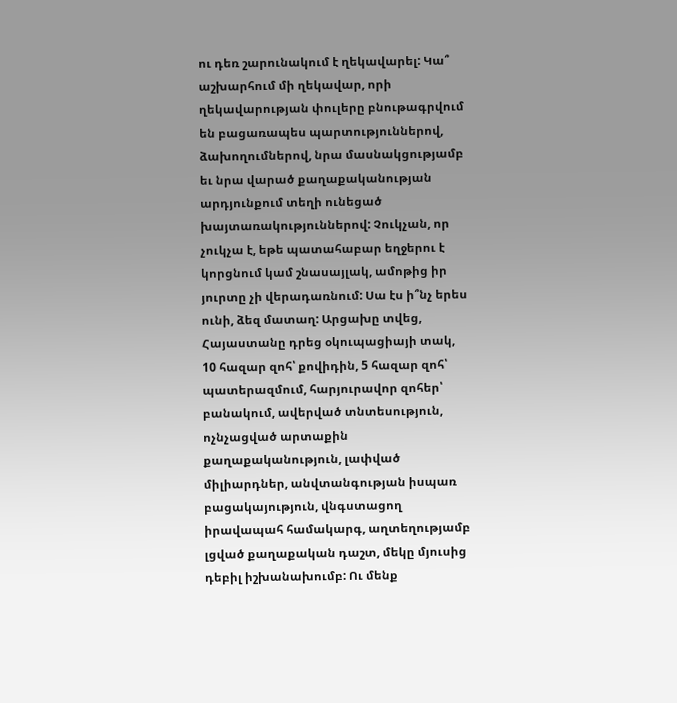ու դեռ շարունակում է ղեկավարել: Կա՞ աշխարհում մի ղեկավար, որի ղեկավարության փուլերը բնութագրվում են բացառապես պարտություններով, ձախողումներով, նրա մասնակցությամբ եւ նրա վարած քաղաքականության արդյունքում տեղի ունեցած խայտառակություններով: Չուկչան, որ չուկչա է, եթե պատահաբար եղջերու է կորցնում կամ շնասայլակ, ամոթից իր յուրտը չի վերադառնում: Սա էս ի՞նչ երես ունի, ձեզ մատաղ: Արցախը տվեց, Հայաստանը դրեց օկուպացիայի տակ, 10 հազար զոհ՝ քովիդին, 5 հազար զոհ՝ պատերազմում, հարյուրավոր զոհեր՝ բանակում, ավերված տնտեսություն, ոչնչացված արտաքին քաղաքականություն, լափված միլիարդներ, անվտանգության իսպառ բացակայություն, վնգստացող իրավապահ համակարգ, աղտեղությամբ լցված քաղաքական դաշտ, մեկը մյուսից դեբիլ իշխանախումբ: Ու մենք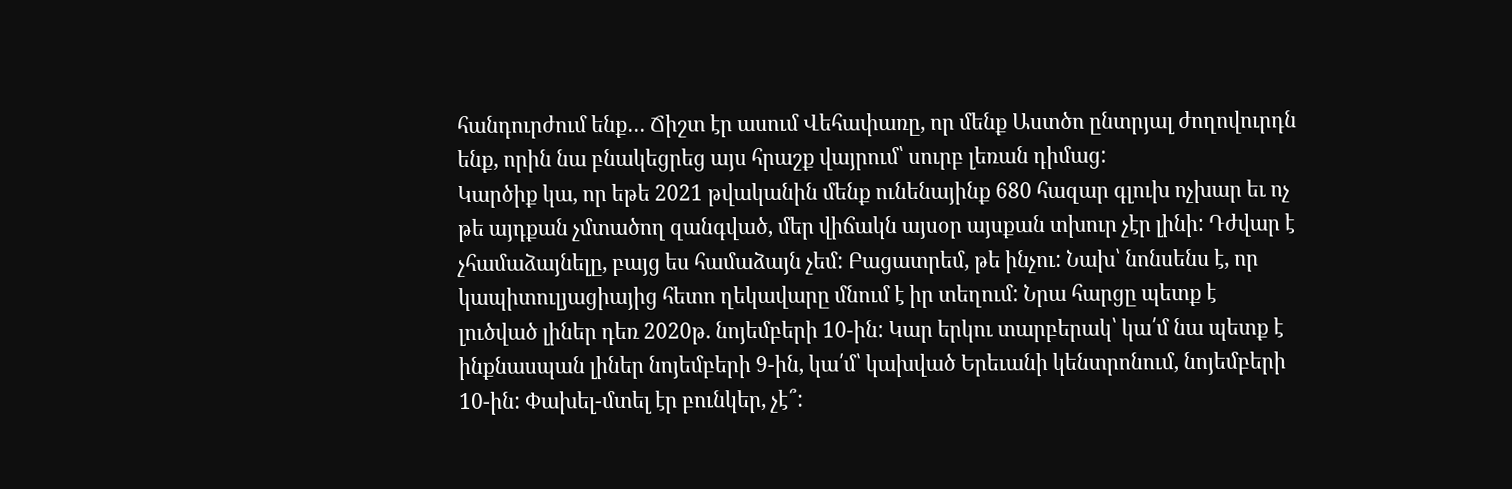հանդուրժում ենք… Ճիշտ էր ասում Վեհափառը, որ մենք Աստծո ընտրյալ ժողովուրդն ենք, որին նա բնակեցրեց այս հրաշք վայրում՝ սուրբ լեռան դիմաց:
Կարծիք կա, որ եթե 2021 թվականին մենք ունենայինք 680 հազար գլուխ ոչխար եւ ոչ թե այդքան չմտածող զանգված, մեր վիճակն այսօր այսքան տխուր չէր լինի: Դժվար է չհամաձայնելը, բայց ես համաձայն չեմ: Բացատրեմ, թե ինչու: Նախ՝ նոնսենս է, որ կապիտուլյացիայից հետո ղեկավարը մնում է իր տեղում: Նրա հարցը պետք է լուծված լիներ դեռ 2020թ. նոյեմբերի 10-ին: Կար երկու տարբերակ՝ կա՛մ նա պետք է ինքնասպան լիներ նոյեմբերի 9-ին, կա՛մ՝ կախված Երեւանի կենտրոնում, նոյեմբերի 10-ին: Փախել-մտել էր բունկեր, չէ՞: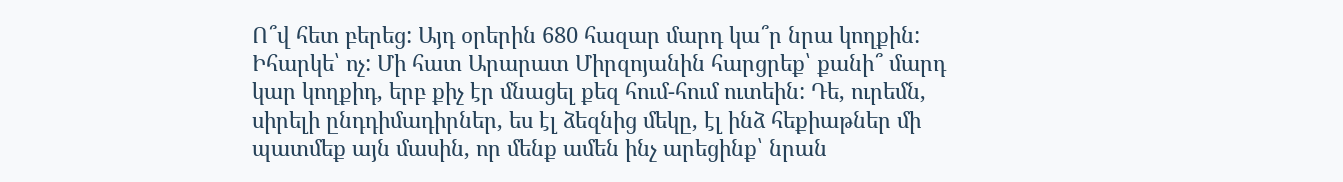Ո՞վ հետ բերեց: Այդ օրերին 680 հազար մարդ կա՞ր նրա կողքին: Իհարկե՝ ոչ: Մի հատ Արարատ Միրզոյանին հարցրեք՝ քանի՞ մարդ կար կողքիդ, երբ քիչ էր մնացել քեզ հում-հում ուտեին: Դե, ուրեմն, սիրելի ընդդիմադիրներ, ես էլ ձեզնից մեկը, էլ ինձ հեքիաթներ մի պատմեք այն մասին, որ մենք ամեն ինչ արեցինք՝ նրան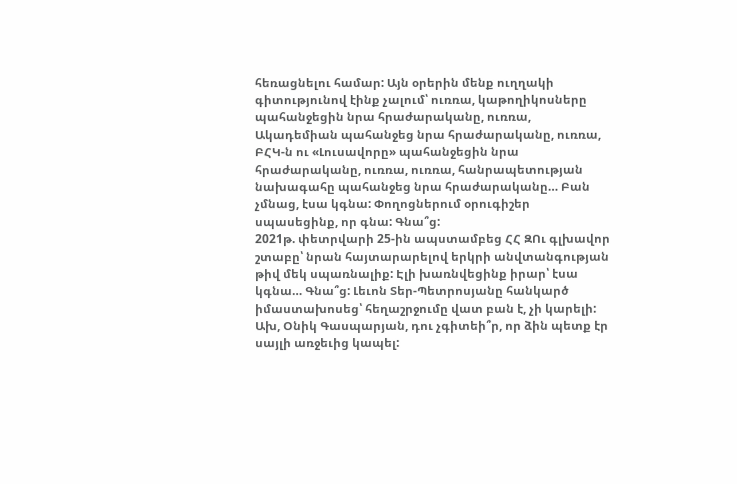հեռացնելու համար: Այն օրերին մենք ուղղակի գիտությունով էինք չալում՝ ուռռա, կաթողիկոսները պահանջեցին նրա հրաժարականը, ուռռա, Ակադեմիան պահանջեց նրա հրաժարականը, ուռռա, ԲՀԿ-ն ու «Լուսավորը» պահանջեցին նրա հրաժարականը, ուռռա, ուռռա, հանրապետության նախագահը պահանջեց նրա հրաժարականը… Բան չմնաց, էսա կգնա: Փողոցներում օրուգիշեր սպասեցինք, որ գնա: Գնա՞ց:
2021թ. փետրվարի 25-ին ապստամբեց ՀՀ ԶՈւ գլխավոր շտաբը՝ նրան հայտարարելով երկրի անվտանգության թիվ մեկ սպառնալիք: Էլի խառնվեցինք իրար՝ էսա կգնա… Գնա՞ց: Լեւոն Տեր-Պետրոսյանը հանկարծ իմաստախոսեց՝ հեղաշրջումը վատ բան է, չի կարելի: Ախ, Օնիկ Գասպարյան, դու չգիտեի՞ր, որ ձին պետք էր սայլի առջեւից կապել: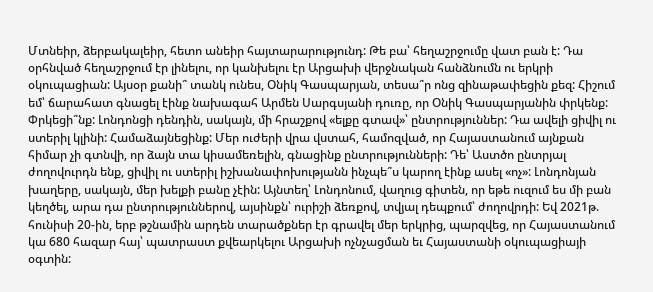Մտնեիր, ձերբակալեիր, հետո անեիր հայտարարությունդ: Թե բա՝ հեղաշրջումը վատ բան է: Դա օրհնված հեղաշրջում էր լինելու, որ կանխելու էր Արցախի վերջնական հանձնումն ու երկրի օկուպացիան: Այսօր քանի՞ տանկ ունես, Օնիկ Գասպարյան, տեսա՞ր ոնց զինաթափեցին քեզ: Հիշում եմ՝ ճարահատ գնացել էինք նախագահ Արմեն Սարգսյանի դուռը, որ Օնիկ Գասպարյանին փրկենք: Փրկեցի՞նք: Լոնդոնցի դենդին, սակայն, մի հրաշքով «ելքը գտավ»՝ ընտրություններ: Դա ավելի ցիվիլ ու ստերիլ կլինի: Համաձայնեցինք: Մեր ուժերի վրա վստահ, համոզված, որ Հայաստանում այնքան հիմար չի գտնվի, որ ձայն տա կիսամեռելին, գնացինք ընտրությունների: Դե՝ Աստծո ընտրյալ ժողովուրդն ենք, ցիվիլ ու ստերիլ իշխանափոխությանն ինչպե՞ս կարող էինք ասել «ոչ»: Լոնդոնյան խաղերը, սակայն, մեր խելքի բանը չէին: Այնտեղ՝ Լոնդոնում, վաղուց գիտեն, որ եթե ուզում ես մի բան կեղծել, արա դա ընտրություններով, այսինքն՝ ուրիշի ձեռքով, տվյալ դեպքում՝ ժողովրդի: Եվ 2021թ. հունիսի 20-ին, երբ թշնամին արդեն տարածքներ էր գրավել մեր երկրից, պարզվեց, որ Հայաստանում կա 680 հազար հայ՝ պատրաստ քվեարկելու Արցախի ոչնչացման եւ Հայաստանի օկուպացիայի օգտին: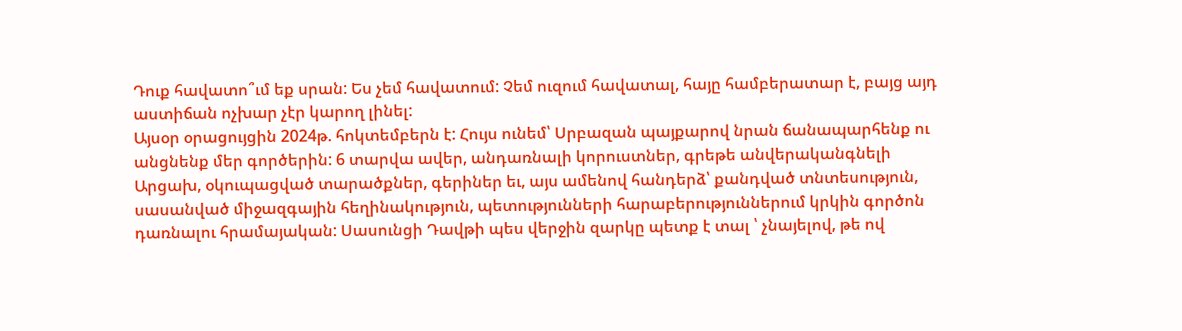Դուք հավատո՞ւմ եք սրան: Ես չեմ հավատում: Չեմ ուզում հավատալ, հայը համբերատար է, բայց այդ աստիճան ոչխար չէր կարող լինել:
Այսօր օրացույցին 2024թ. հոկտեմբերն է: Հույս ունեմ՝ Սրբազան պայքարով նրան ճանապարհենք ու անցնենք մեր գործերին: 6 տարվա ավեր, անդառնալի կորուստներ, գրեթե անվերականգնելի Արցախ, օկուպացված տարածքներ, գերիներ եւ, այս ամենով հանդերձ՝ քանդված տնտեսություն, սասանված միջազգային հեղինակություն, պետությունների հարաբերություններում կրկին գործոն դառնալու հրամայական: Սասունցի Դավթի պես վերջին զարկը պետք է տալ ՝ չնայելով, թե ով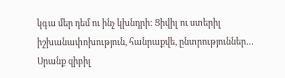կգա մեր դեմ ու ինչ կխնդրի: Ցիվիլ ու ստերիլ իշխանափոխություն, հանրաքվե, ընտրություններ… Սրանք զիբիլ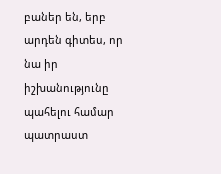բաներ են, երբ արդեն գիտես, որ նա իր իշխանությունը պահելու համար պատրաստ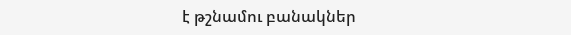է թշնամու բանակներ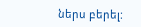ներս բերել: